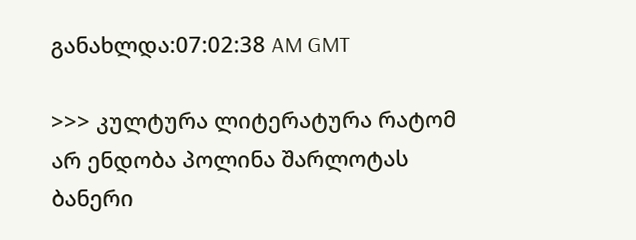განახლდა:07:02:38 AM GMT

>>> კულტურა ლიტერატურა რატომ არ ენდობა პოლინა შარლოტას
ბანერი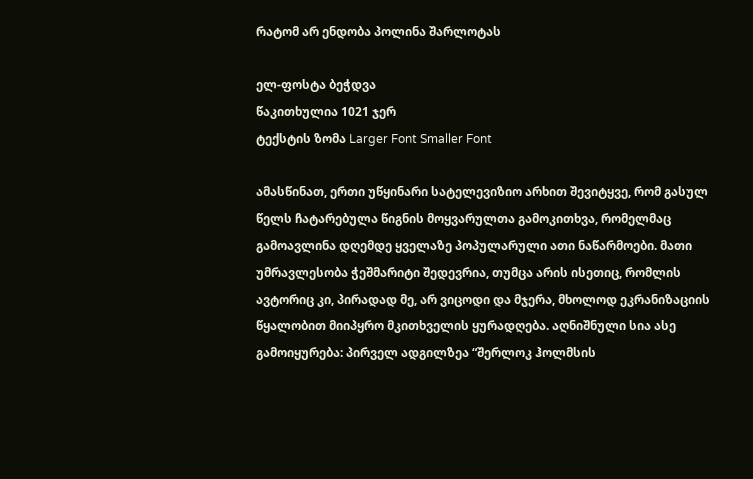რატომ არ ენდობა პოლინა შარლოტას

ელ-ფოსტა ბეჭდვა
წაკითხულია 1021 ჯერ
ტექსტის ზომა Larger Font Smaller Font

ამასწინათ, ერთი უწყინარი სატელევიზიო არხით შევიტყვე, რომ გასულ წელს ჩატარებულა წიგნის მოყვარულთა გამოკითხვა, რომელმაც გამოავლინა დღემდე ყველაზე პოპულარული ათი ნაწარმოები. მათი უმრავლესობა ჭეშმარიტი შედევრია, თუმცა არის ისეთიც, რომლის ავტორიც კი, პირადად მე, არ ვიცოდი და მჯერა, მხოლოდ ეკრანიზაციის წყალობით მიიპყრო მკითხველის ყურადღება. აღნიშნული სია ასე გამოიყურება: პირველ ადგილზეა “შერლოკ ჰოლმსის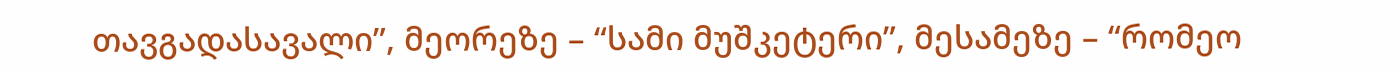თავგადასავალი”, მეორეზე – “სამი მუშკეტერი”, მესამეზე – “რომეო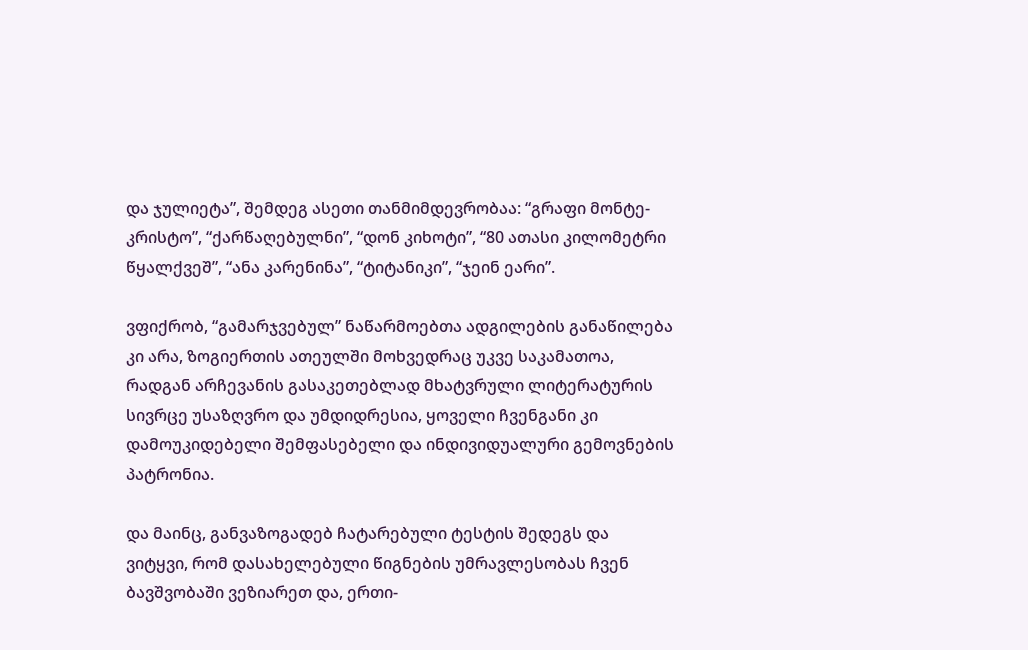და ჯულიეტა”, შემდეგ ასეთი თანმიმდევრობაა: “გრაფი მონტე-კრისტო”, “ქარწაღებულნი”, “დონ კიხოტი”, “80 ათასი კილომეტრი წყალქვეშ”, “ანა კარენინა”, “ტიტანიკი”, “ჯეინ ეარი”.

ვფიქრობ, “გამარჯვებულ” ნაწარმოებთა ადგილების განაწილება კი არა, ზოგიერთის ათეულში მოხვედრაც უკვე საკამათოა, რადგან არჩევანის გასაკეთებლად მხატვრული ლიტერატურის სივრცე უსაზღვრო და უმდიდრესია, ყოველი ჩვენგანი კი დამოუკიდებელი შემფასებელი და ინდივიდუალური გემოვნების პატრონია.

და მაინც, განვაზოგადებ ჩატარებული ტესტის შედეგს და ვიტყვი, რომ დასახელებული წიგნების უმრავლესობას ჩვენ ბავშვობაში ვეზიარეთ და, ერთი-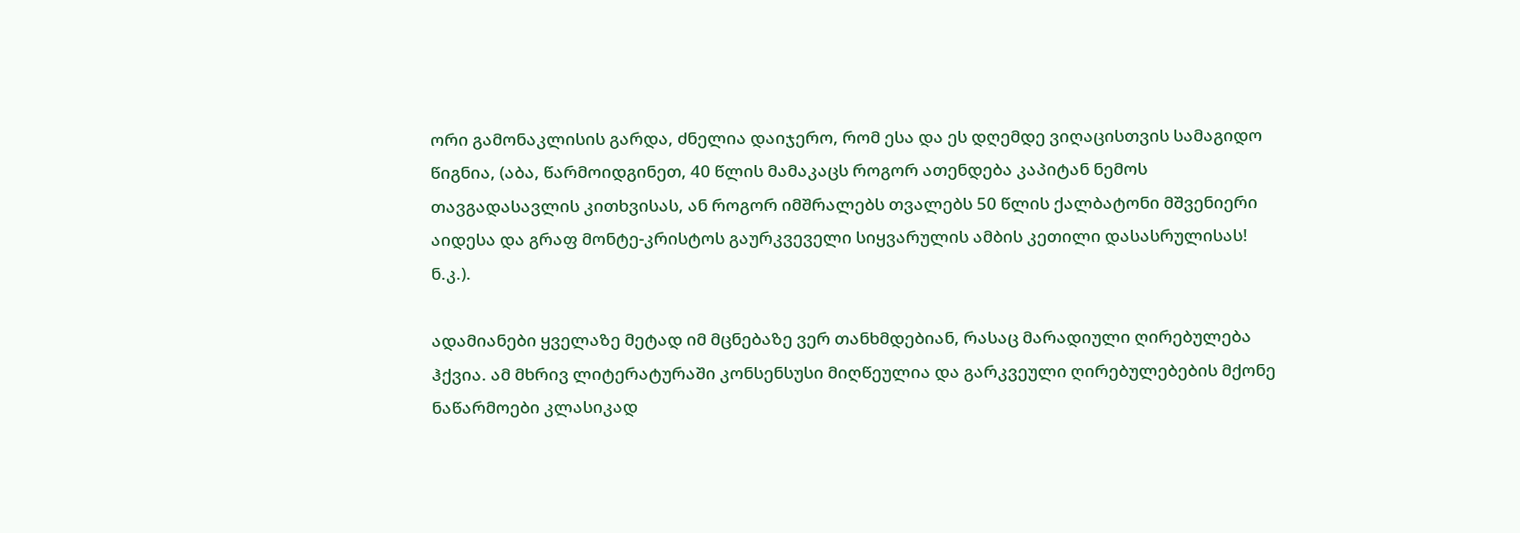ორი გამონაკლისის გარდა, ძნელია დაიჯერო, რომ ესა და ეს დღემდე ვიღაცისთვის სამაგიდო წიგნია, (აბა, წარმოიდგინეთ, 40 წლის მამაკაცს როგორ ათენდება კაპიტან ნემოს თავგადასავლის კითხვისას, ან როგორ იმშრალებს თვალებს 50 წლის ქალბატონი მშვენიერი აიდესა და გრაფ მონტე-კრისტოს გაურკვეველი სიყვარულის ამბის კეთილი დასასრულისას! ნ.კ.).

ადამიანები ყველაზე მეტად იმ მცნებაზე ვერ თანხმდებიან, რასაც მარადიული ღირებულება ჰქვია. ამ მხრივ ლიტერატურაში კონსენსუსი მიღწეულია და გარკვეული ღირებულებების მქონე ნაწარმოები კლასიკად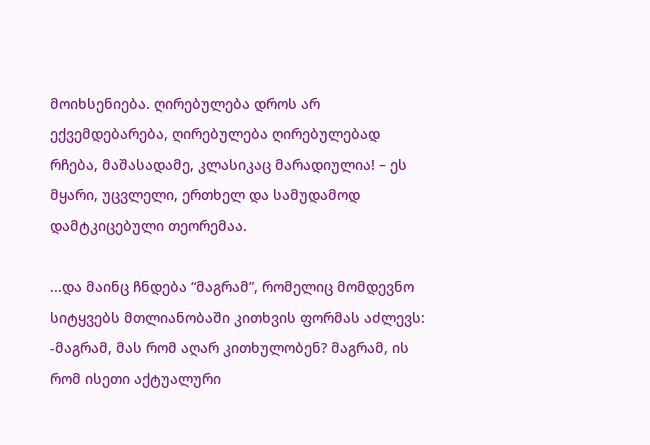მოიხსენიება. ღირებულება დროს არ ექვემდებარება, ღირებულება ღირებულებად რჩება, მაშასადამე, კლასიკაც მარადიულია! – ეს მყარი, უცვლელი, ერთხელ და სამუდამოდ დამტკიცებული თეორემაა.

...და მაინც ჩნდება “მაგრამ”, რომელიც მომდევნო სიტყვებს მთლიანობაში კითხვის ფორმას აძლევს: -მაგრამ, მას რომ აღარ კითხულობენ? მაგრამ, ის რომ ისეთი აქტუალური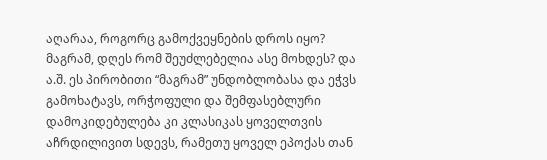აღარაა, როგორც გამოქვეყნების დროს იყო? მაგრამ, დღეს რომ შეუძლებელია ასე მოხდეს? და ა.შ. ეს პირობითი “მაგრამ” უნდობლობასა და ეჭვს გამოხატავს, ორჭოფული და შემფასებლური დამოკიდებულება კი კლასიკას ყოველთვის აჩრდილივით სდევს, რამეთუ ყოველ ეპოქას თან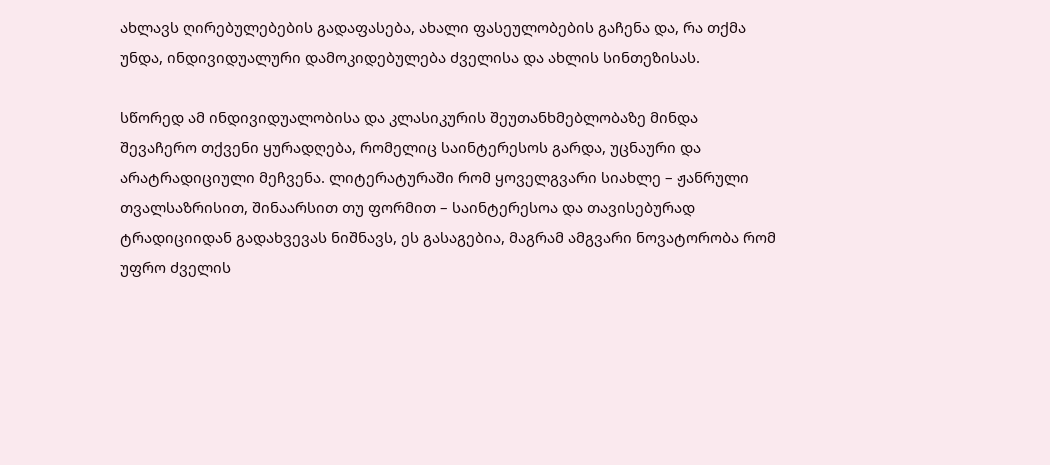ახლავს ღირებულებების გადაფასება, ახალი ფასეულობების გაჩენა და, რა თქმა უნდა, ინდივიდუალური დამოკიდებულება ძველისა და ახლის სინთეზისას.

სწორედ ამ ინდივიდუალობისა და კლასიკურის შეუთანხმებლობაზე მინდა შევაჩერო თქვენი ყურადღება, რომელიც საინტერესოს გარდა, უცნაური და არატრადიციული მეჩვენა. ლიტერატურაში რომ ყოველგვარი სიახლე – ჟანრული თვალსაზრისით, შინაარსით თუ ფორმით – საინტერესოა და თავისებურად ტრადიციიდან გადახვევას ნიშნავს, ეს გასაგებია, მაგრამ ამგვარი ნოვატორობა რომ უფრო ძველის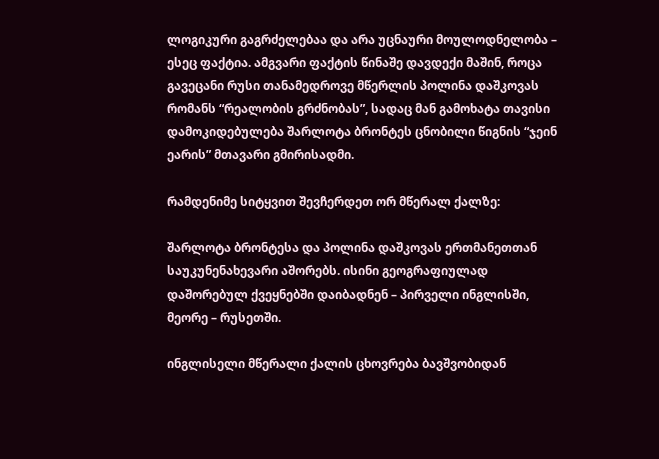ლოგიკური გაგრძელებაა და არა უცნაური მოულოდნელობა – ესეც ფაქტია. ამგვარი ფაქტის წინაშე დავდექი მაშინ, როცა გავეცანი რუსი თანამედროვე მწერლის პოლინა დაშკოვას რომანს “რეალობის გრძნობას”, სადაც მან გამოხატა თავისი დამოკიდებულება შარლოტა ბრონტეს ცნობილი წიგნის “ჯეინ ეარის” მთავარი გმირისადმი.

რამდენიმე სიტყვით შევჩერდეთ ორ მწერალ ქალზე:

შარლოტა ბრონტესა და პოლინა დაშკოვას ერთმანეთთან საუკუნენახევარი აშორებს. ისინი გეოგრაფიულად დაშორებულ ქვეყნებში დაიბადნენ – პირველი ინგლისში, მეორე – რუსეთში.

ინგლისელი მწერალი ქალის ცხოვრება ბავშვობიდან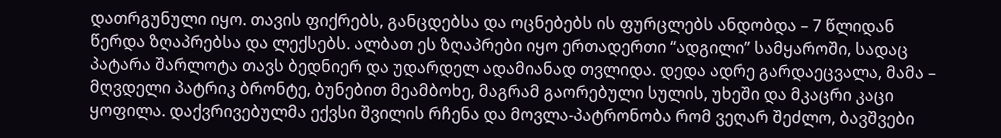დათრგუნული იყო. თავის ფიქრებს, განცდებსა და ოცნებებს ის ფურცლებს ანდობდა – 7 წლიდან წერდა ზღაპრებსა და ლექსებს. ალბათ ეს ზღაპრები იყო ერთადერთი “ადგილი” სამყაროში, სადაც პატარა შარლოტა თავს ბედნიერ და უდარდელ ადამიანად თვლიდა. დედა ადრე გარდაეცვალა, მამა – მღვდელი პატრიკ ბრონტე, ბუნებით მეამბოხე, მაგრამ გაორებული სულის, უხეში და მკაცრი კაცი ყოფილა. დაქვრივებულმა ექვსი შვილის რჩენა და მოვლა-პატრონობა რომ ვეღარ შეძლო, ბავშვები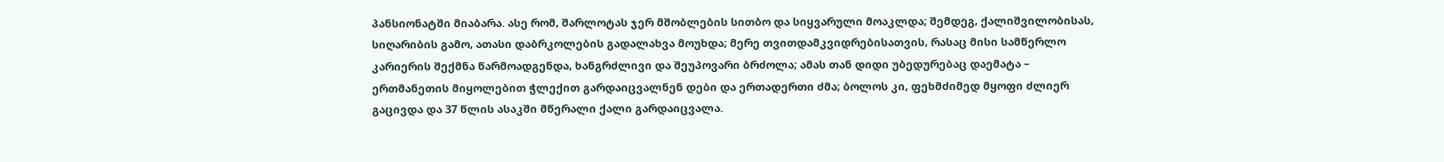პანსიონატში მიაბარა. ასე რომ, შარლოტას ჯერ მშობლების სითბო და სიყვარული მოაკლდა; შემდეგ, ქალიშვილობისას, სიღარიბის გამო, ათასი დაბრკოლების გადალახვა მოუხდა; მერე თვითდამკვიდრებისათვის, რასაც მისი სამწერლო კარიერის შექმნა წარმოადგენდა, ხანგრძლივი და შეუპოვარი ბრძოლა; ამას თან დიდი უბედურებაც დაემატა – ერთმანეთის მიყოლებით ჭლექით გარდაიცვალნენ დები და ერთადერთი ძმა; ბოლოს კი, ფეხმძიმედ მყოფი ძლიერ გაცივდა და 37 წლის ასაკში მწერალი ქალი გარდაიცვალა.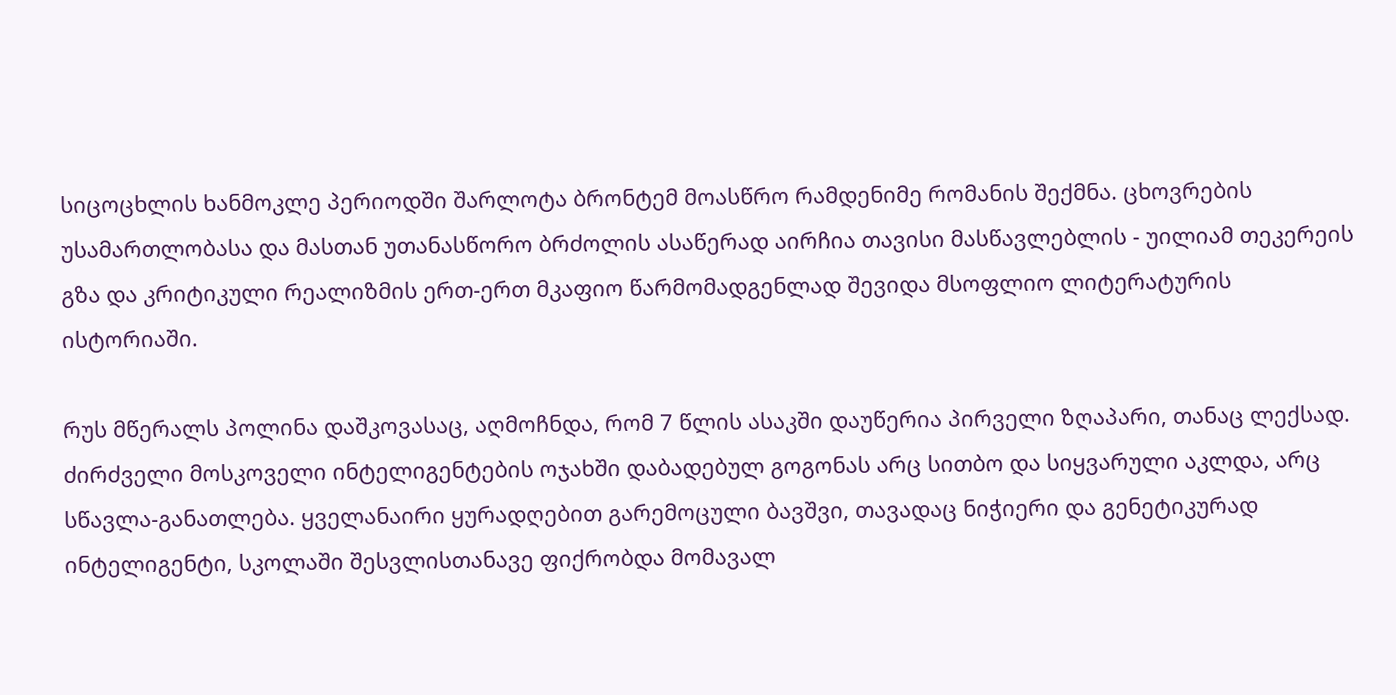სიცოცხლის ხანმოკლე პერიოდში შარლოტა ბრონტემ მოასწრო რამდენიმე რომანის შექმნა. ცხოვრების უსამართლობასა და მასთან უთანასწორო ბრძოლის ასაწერად აირჩია თავისი მასწავლებლის - უილიამ თეკერეის გზა და კრიტიკული რეალიზმის ერთ-ერთ მკაფიო წარმომადგენლად შევიდა მსოფლიო ლიტერატურის ისტორიაში.

რუს მწერალს პოლინა დაშკოვასაც, აღმოჩნდა, რომ 7 წლის ასაკში დაუწერია პირველი ზღაპარი, თანაც ლექსად. ძირძველი მოსკოველი ინტელიგენტების ოჯახში დაბადებულ გოგონას არც სითბო და სიყვარული აკლდა, არც სწავლა-განათლება. ყველანაირი ყურადღებით გარემოცული ბავშვი, თავადაც ნიჭიერი და გენეტიკურად ინტელიგენტი, სკოლაში შესვლისთანავე ფიქრობდა მომავალ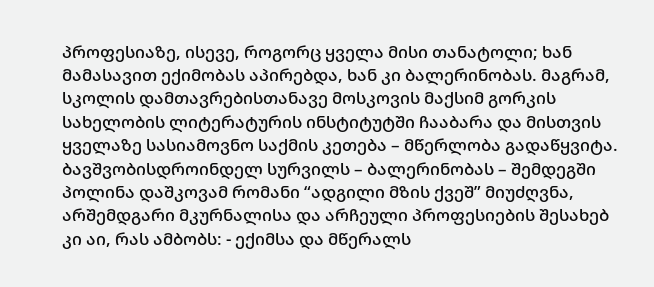პროფესიაზე, ისევე, როგორც ყველა მისი თანატოლი; ხან მამასავით ექიმობას აპირებდა, ხან კი ბალერინობას. მაგრამ, სკოლის დამთავრებისთანავე მოსკოვის მაქსიმ გორკის სახელობის ლიტერატურის ინსტიტუტში ჩააბარა და მისთვის ყველაზე სასიამოვნო საქმის კეთება – მწერლობა გადაწყვიტა. ბავშვობისდროინდელ სურვილს – ბალერინობას – შემდეგში პოლინა დაშკოვამ რომანი “ადგილი მზის ქვეშ” მიუძღვნა, არშემდგარი მკურნალისა და არჩეული პროფესიების შესახებ კი აი, რას ამბობს: - ექიმსა და მწერალს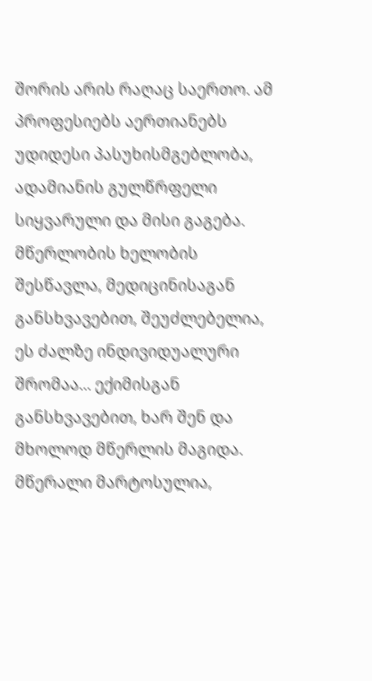შორის არის რაღაც საერთო. ამ პროფესიებს აერთიანებს უდიდესი პასუხისმგებლობა, ადამიანის გულწრფელი სიყვარული და მისი გაგება. მწერლობის ხელობის შესწავლა, მედიცინისაგან განსხვავებით, შეუძლებელია, ეს ძალზე ინდივიდუალური შრომაა... ექიმისგან განსხვავებით, ხარ შენ და მხოლოდ მწერლის მაგიდა. მწერალი მარტოსულია,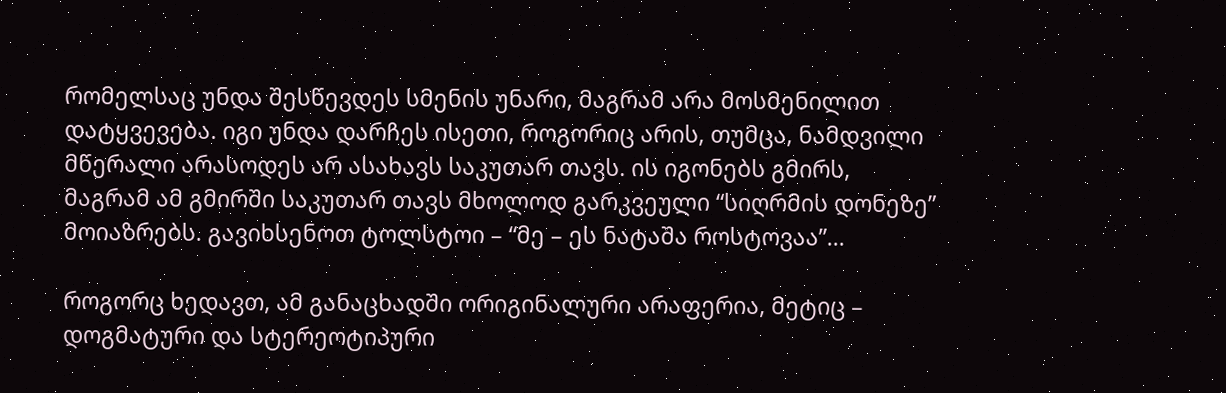რომელსაც უნდა შესწევდეს სმენის უნარი, მაგრამ არა მოსმენილით დატყვევება. იგი უნდა დარჩეს ისეთი, როგორიც არის, თუმცა, ნამდვილი მწერალი არასოდეს არ ასახავს საკუთარ თავს. ის იგონებს გმირს, მაგრამ ამ გმირში საკუთარ თავს მხოლოდ გარკვეული “სიღრმის დონეზე” მოიაზრებს. გავიხსენოთ ტოლსტოი – “მე – ეს ნატაშა როსტოვაა”...

როგორც ხედავთ, ამ განაცხადში ორიგინალური არაფერია, მეტიც – დოგმატური და სტერეოტიპური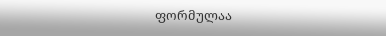ფორმულაა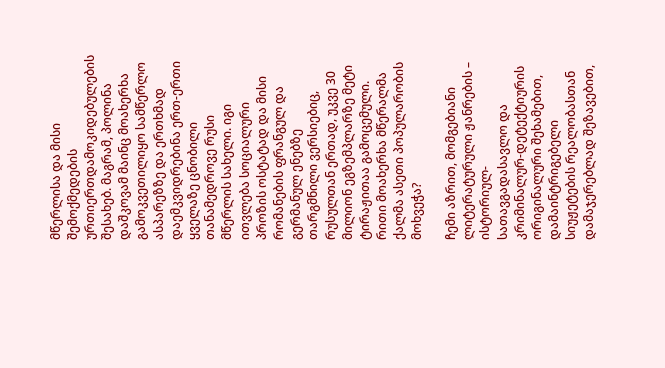მწერლისა და მისი შემოქმედების ურთიერთდამოკიდებულების შესახებ. მაგრამ, პოლინა დაშკოვამ მაინც მოახერხა გამოკვეთილიყო სამწერლო ასპარეზზე და ერთხმად დაემკვიდრებინა ერთ-ერთი ყველაზე ცნობილი თანამედროვე რუსი მწერლის სახელი. იგი ითვლება სოციალური პროზის ოსტატად და მისი რომანების ფრანგულ და გერმანულ ენებზე თარგმნილი ვერსიებიც, რუსულთან ერთად, უკვე 30 მილიონ ეგზემპლარზე მეტი ტირაჟითაა გამოცემული. რითი მოახერხა მწერალმა ქალმა ასეთი პოპულარობის მოხვეჭა?

ჩემი აზრით, მომგებიანი ლიტერატურული ჟანრების – ისტორიულ-სათავგადასავლო და კრიმინალურ-დეტექტიურის ორიგინალური შეხამებით, დამაინტრიგებელი სიუჟეტების რეალობასთან დამაჯერებლად შეზავებით,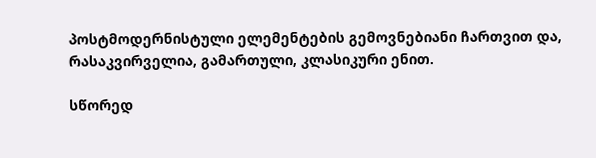პოსტმოდერნისტული ელემენტების გემოვნებიანი ჩართვით და, რასაკვირველია, გამართული, კლასიკური ენით.

სწორედ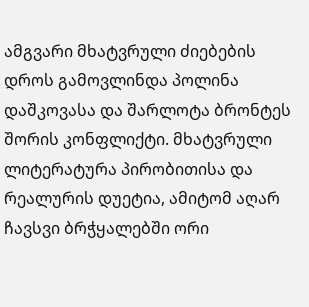ამგვარი მხატვრული ძიებების დროს გამოვლინდა პოლინა დაშკოვასა და შარლოტა ბრონტეს შორის კონფლიქტი. მხატვრული ლიტერატურა პირობითისა და რეალურის დუეტია, ამიტომ აღარ ჩავსვი ბრჭყალებში ორი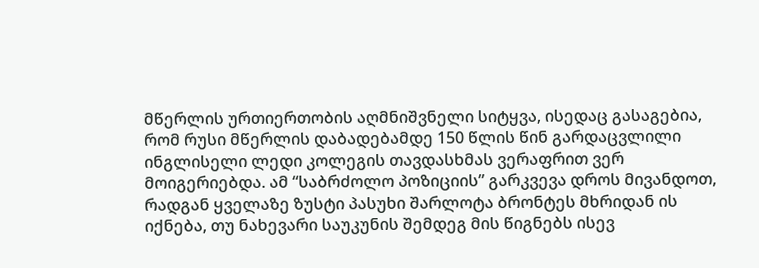მწერლის ურთიერთობის აღმნიშვნელი სიტყვა, ისედაც გასაგებია, რომ რუსი მწერლის დაბადებამდე 150 წლის წინ გარდაცვლილი ინგლისელი ლედი კოლეგის თავდასხმას ვერაფრით ვერ მოიგერიებდა. ამ “საბრძოლო პოზიციის” გარკვევა დროს მივანდოთ, რადგან ყველაზე ზუსტი პასუხი შარლოტა ბრონტეს მხრიდან ის იქნება, თუ ნახევარი საუკუნის შემდეგ მის წიგნებს ისევ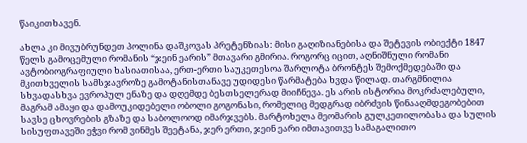წაიკითხავენ.

ახლა კი მივუბრუნდეთ პოლინა დაშკოვას პრეტენზიას: მისი გაღიზიანებისა და შეტევის ობიექტი 1847 წელს გამოცემული რომანის “ჯეინ ეარის” მთავარი გმირია. როგორც იცით, აღნიშნული რომანი ავტობიოგრაფიული ხასიათისაა, ერთ-ერთი საუკეთესოა შარლოტა ბრონტეს შემოქმედებაში და მკითხველის სამსჯავროზე გამოტანისთანავე უდიდესი წარმატება ხვდა წილად. თარგმნილია სხვადასხვა ევროპულ ენაზე და დღემდე ბესთსელერად მიიჩნევა. ეს არის ისტორია მოკრძალებული, მაგრამ ამაყი და დამოუკიდებელი ობოლი გოგონასი, რომელიც მედგრად იბრძვის წინააღმდეგობებით სავსე ცხოვრების გზაზე და საბოლოოდ იმარჯვებს. მარტოხელა მეომარის გულკეთილობასა და სულის სისუფთავეში ეჭვი რომ ვინმეს შეეტანა, ჯერ ერთი, ჯეინ ეარი იმთავითვე სამაგალითო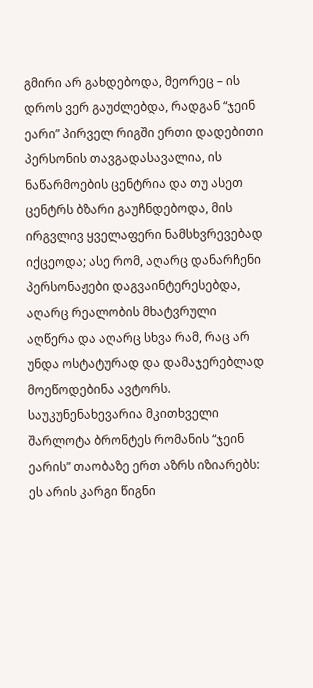გმირი არ გახდებოდა, მეორეც – ის დროს ვერ გაუძლებდა, რადგან “ჯეინ ეარი” პირველ რიგში ერთი დადებითი პერსონის თავგადასავალია, ის ნაწარმოების ცენტრია და თუ ასეთ ცენტრს ბზარი გაუჩნდებოდა, მის ირგვლივ ყველაფერი ნამსხვრევებად იქცეოდა; ასე რომ, აღარც დანარჩენი პერსონაჟები დაგვაინტერესებდა, აღარც რეალობის მხატვრული აღწერა და აღარც სხვა რამ, რაც არ უნდა ოსტატურად და დამაჯერებლად მოეწოდებინა ავტორს. საუკუნენახევარია მკითხველი შარლოტა ბრონტეს რომანის “ჯეინ ეარის” თაობაზე ერთ აზრს იზიარებს: ეს არის კარგი წიგნი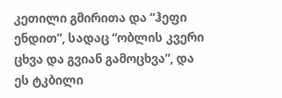კეთილი გმირითა და “ჰეფი ენდით”, სადაც “ობლის კვერი ცხვა და გვიან გამოცხვა”, და ეს ტკბილი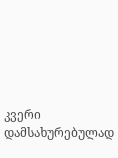კვერი დამსახურებულად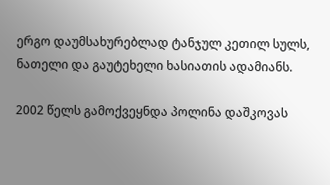ერგო დაუმსახურებლად ტანჯულ კეთილ სულს, ნათელი და გაუტეხელი ხასიათის ადამიანს.

2002 წელს გამოქვეყნდა პოლინა დაშკოვას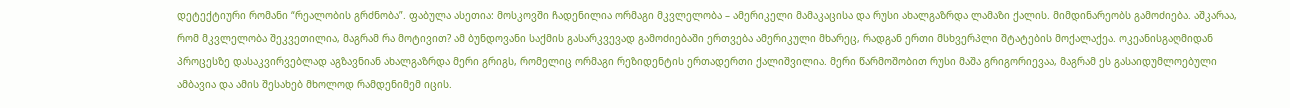დეტექტიური რომანი “რეალობის გრძნობა”. ფაბულა ასეთია: მოსკოვში ჩადენილია ორმაგი მკვლელობა – ამერიკელი მამაკაცისა და რუსი ახალგაზრდა ლამაზი ქალის. მიმდინარეობს გამოძიება. აშკარაა, რომ მკვლელობა შეკვეთილია, მაგრამ რა მოტივით? ამ ბუნდოვანი საქმის გასარკვევად გამოძიებაში ერთვება ამერიკული მხარეც, რადგან ერთი მსხვერპლი შტატების მოქალაქეა. ოკეანისგაღმიდან პროცესზე დასაკვირვებლად აგზავნიან ახალგაზრდა მერი გრიგს, რომელიც ორმაგი რეზიდენტის ერთადერთი ქალიშვილია. მერი წარმოშობით რუსი მაშა გრიგორიევაა, მაგრამ ეს გასაიდუმლოებული ამბავია და ამის შესახებ მხოლოდ რამდენიმემ იცის.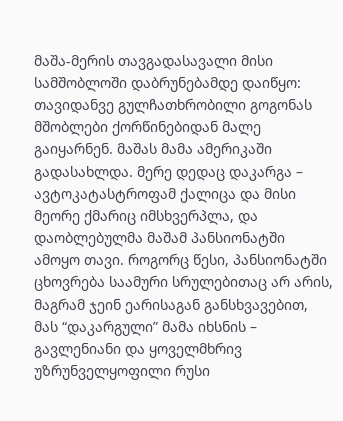მაშა-მერის თავგადასავალი მისი სამშობლოში დაბრუნებამდე დაიწყო: თავიდანვე გულჩათხრობილი გოგონას მშობლები ქორწინებიდან მალე გაიყარნენ. მაშას მამა ამერიკაში გადასახლდა. მერე დედაც დაკარგა – ავტოკატასტროფამ ქალიცა და მისი მეორე ქმარიც იმსხვერპლა, და დაობლებულმა მაშამ პანსიონატში ამოყო თავი. როგორც წესი, პანსიონატში ცხოვრება საამური სრულებითაც არ არის, მაგრამ ჯეინ ეარისაგან განსხვავებით, მას “დაკარგული” მამა იხსნის – გავლენიანი და ყოველმხრივ უზრუნველყოფილი რუსი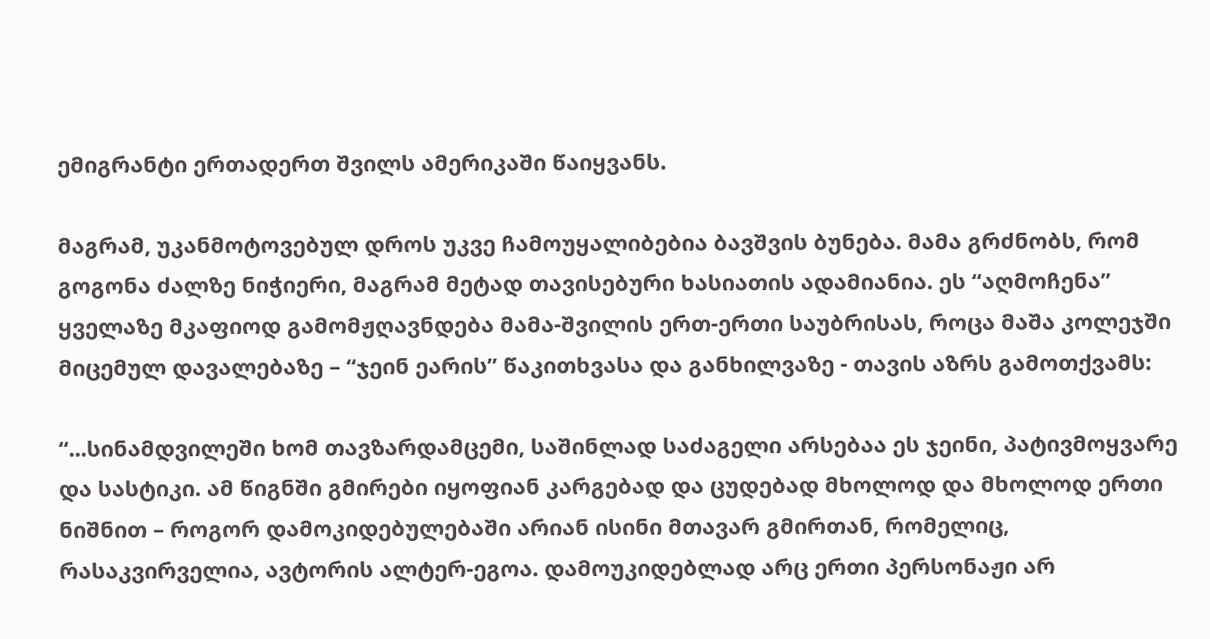ემიგრანტი ერთადერთ შვილს ამერიკაში წაიყვანს.

მაგრამ, უკანმოტოვებულ დროს უკვე ჩამოუყალიბებია ბავშვის ბუნება. მამა გრძნობს, რომ გოგონა ძალზე ნიჭიერი, მაგრამ მეტად თავისებური ხასიათის ადამიანია. ეს “აღმოჩენა” ყველაზე მკაფიოდ გამომჟღავნდება მამა-შვილის ერთ-ერთი საუბრისას, როცა მაშა კოლეჯში მიცემულ დავალებაზე – “ჯეინ ეარის” წაკითხვასა და განხილვაზე - თავის აზრს გამოთქვამს:

“...სინამდვილეში ხომ თავზარდამცემი, საშინლად საძაგელი არსებაა ეს ჯეინი, პატივმოყვარე და სასტიკი. ამ წიგნში გმირები იყოფიან კარგებად და ცუდებად მხოლოდ და მხოლოდ ერთი ნიშნით – როგორ დამოკიდებულებაში არიან ისინი მთავარ გმირთან, რომელიც, რასაკვირველია, ავტორის ალტერ-ეგოა. დამოუკიდებლად არც ერთი პერსონაჟი არ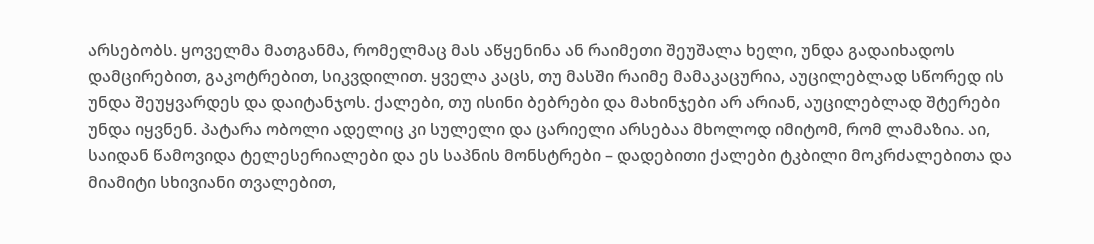არსებობს. ყოველმა მათგანმა, რომელმაც მას აწყენინა ან რაიმეთი შეუშალა ხელი, უნდა გადაიხადოს დამცირებით, გაკოტრებით, სიკვდილით. ყველა კაცს, თუ მასში რაიმე მამაკაცურია, აუცილებლად სწორედ ის უნდა შეუყვარდეს და დაიტანჯოს. ქალები, თუ ისინი ბებრები და მახინჯები არ არიან, აუცილებლად შტერები უნდა იყვნენ. პატარა ობოლი ადელიც კი სულელი და ცარიელი არსებაა მხოლოდ იმიტომ, რომ ლამაზია. აი, საიდან წამოვიდა ტელესერიალები და ეს საპნის მონსტრები – დადებითი ქალები ტკბილი მოკრძალებითა და მიამიტი სხივიანი თვალებით,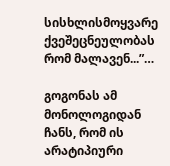სისხლისმოყვარე ქვეშეცნეულობას რომ მალავენ...”…

გოგონას ამ მონოლოგიდან ჩანს, რომ ის არატიპიური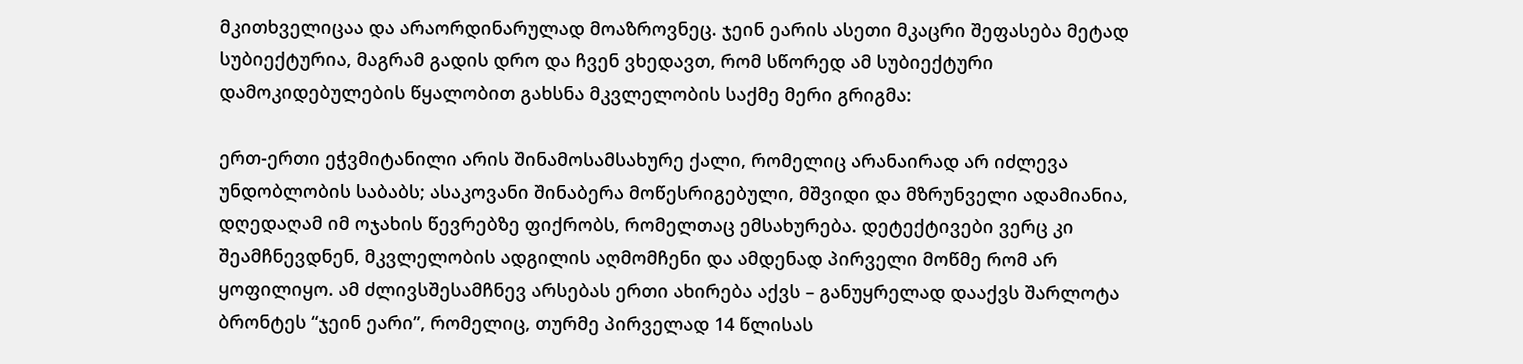მკითხველიცაა და არაორდინარულად მოაზროვნეც. ჯეინ ეარის ასეთი მკაცრი შეფასება მეტად სუბიექტურია, მაგრამ გადის დრო და ჩვენ ვხედავთ, რომ სწორედ ამ სუბიექტური დამოკიდებულების წყალობით გახსნა მკვლელობის საქმე მერი გრიგმა:

ერთ-ერთი ეჭვმიტანილი არის შინამოსამსახურე ქალი, რომელიც არანაირად არ იძლევა უნდობლობის საბაბს; ასაკოვანი შინაბერა მოწესრიგებული, მშვიდი და მზრუნველი ადამიანია, დღედაღამ იმ ოჯახის წევრებზე ფიქრობს, რომელთაც ემსახურება. დეტექტივები ვერც კი შეამჩნევდნენ, მკვლელობის ადგილის აღმომჩენი და ამდენად პირველი მოწმე რომ არ ყოფილიყო. ამ ძლივსშესამჩნევ არსებას ერთი ახირება აქვს – განუყრელად დააქვს შარლოტა ბრონტეს “ჯეინ ეარი”, რომელიც, თურმე პირველად 14 წლისას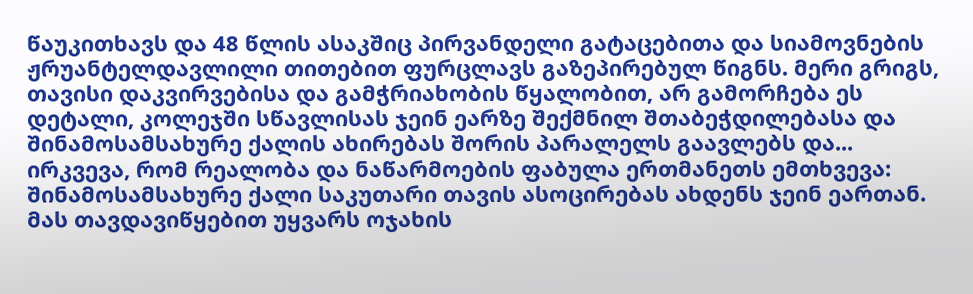წაუკითხავს და 48 წლის ასაკშიც პირვანდელი გატაცებითა და სიამოვნების ჟრუანტელდავლილი თითებით ფურცლავს გაზეპირებულ წიგნს. მერი გრიგს, თავისი დაკვირვებისა და გამჭრიახობის წყალობით, არ გამორჩება ეს დეტალი, კოლეჯში სწავლისას ჯეინ ეარზე შექმნილ შთაბეჭდილებასა და შინამოსამსახურე ქალის ახირებას შორის პარალელს გაავლებს და... ირკვევა, რომ რეალობა და ნაწარმოების ფაბულა ერთმანეთს ემთხვევა: შინამოსამსახურე ქალი საკუთარი თავის ასოცირებას ახდენს ჯეინ ეართან. მას თავდავიწყებით უყვარს ოჯახის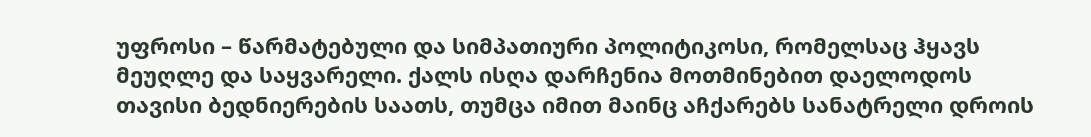უფროსი – წარმატებული და სიმპათიური პოლიტიკოსი, რომელსაც ჰყავს მეუღლე და საყვარელი. ქალს ისღა დარჩენია მოთმინებით დაელოდოს თავისი ბედნიერების საათს, თუმცა იმით მაინც აჩქარებს სანატრელი დროის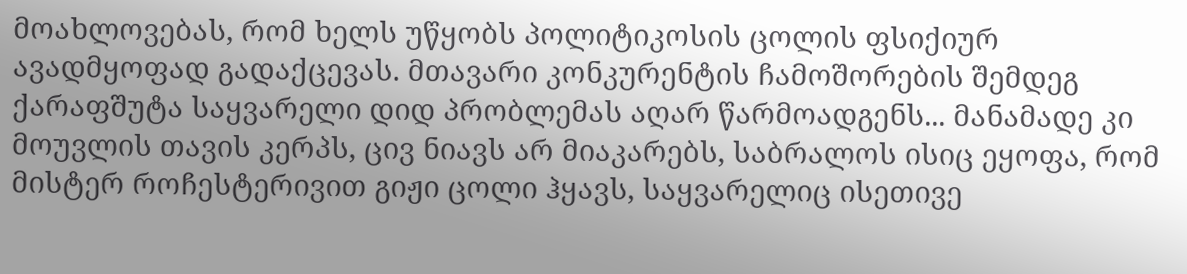მოახლოვებას, რომ ხელს უწყობს პოლიტიკოსის ცოლის ფსიქიურ ავადმყოფად გადაქცევას. მთავარი კონკურენტის ჩამოშორების შემდეგ ქარაფშუტა საყვარელი დიდ პრობლემას აღარ წარმოადგენს... მანამადე კი მოუვლის თავის კერპს, ცივ ნიავს არ მიაკარებს, საბრალოს ისიც ეყოფა, რომ მისტერ როჩესტერივით გიჟი ცოლი ჰყავს, საყვარელიც ისეთივე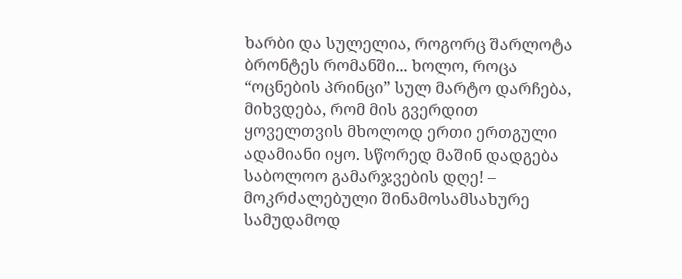ხარბი და სულელია, როგორც შარლოტა ბრონტეს რომანში... ხოლო, როცა “ოცნების პრინცი” სულ მარტო დარჩება, მიხვდება, რომ მის გვერდით ყოველთვის მხოლოდ ერთი ერთგული ადამიანი იყო. სწორედ მაშინ დადგება საბოლოო გამარჯვების დღე! – მოკრძალებული შინამოსამსახურე სამუდამოდ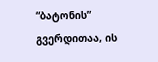“ბატონის” გვერდითაა, ის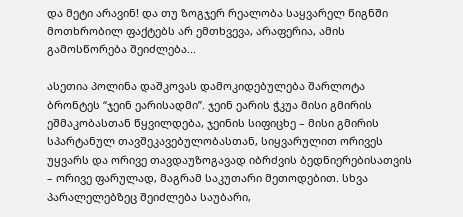და მეტი არავინ! და თუ ზოგჯერ რეალობა საყვარელ წიგნში მოთხრობილ ფაქტებს არ ემთხვევა, არაფერია, ამის გამოსწორება შეიძლება...

ასეთია პოლინა დაშკოვას დამოკიდებულება შარლოტა ბრონტეს “ჯეინ ეარისადმი”. ჯეინ ეარის ჭკუა მისი გმირის ეშმაკობასთან წყვილდება, ჯეინის სიფიცხე – მისი გმირის სპარტანულ თავშეკავებულობასთან, სიყვარულით ორივეს უყვარს და ორივე თავდაუზოგავად იბრძვის ბედნიერებისათვის – ორივე ფარულად, მაგრამ საკუთარი მეთოდებით. სხვა პარალელებზეც შეიძლება საუბარი,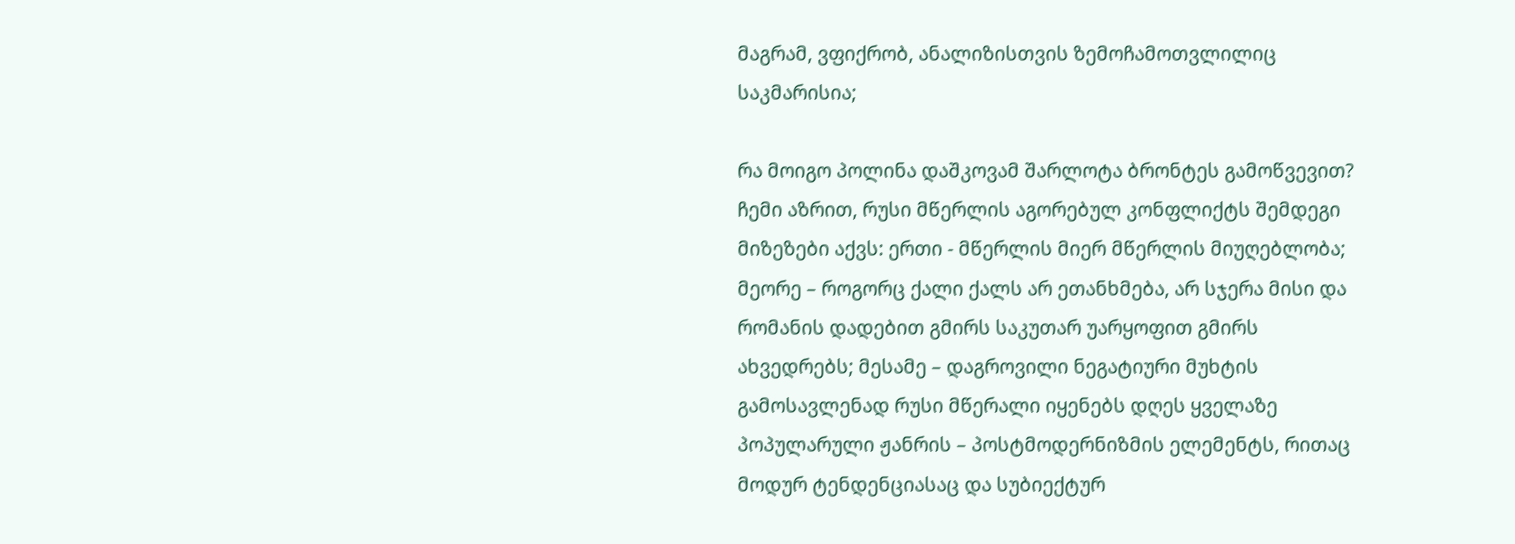მაგრამ, ვფიქრობ, ანალიზისთვის ზემოჩამოთვლილიც საკმარისია;

რა მოიგო პოლინა დაშკოვამ შარლოტა ბრონტეს გამოწვევით? ჩემი აზრით, რუსი მწერლის აგორებულ კონფლიქტს შემდეგი მიზეზები აქვს: ერთი - მწერლის მიერ მწერლის მიუღებლობა; მეორე – როგორც ქალი ქალს არ ეთანხმება, არ სჯერა მისი და რომანის დადებით გმირს საკუთარ უარყოფით გმირს ახვედრებს; მესამე – დაგროვილი ნეგატიური მუხტის გამოსავლენად რუსი მწერალი იყენებს დღეს ყველაზე პოპულარული ჟანრის – პოსტმოდერნიზმის ელემენტს, რითაც მოდურ ტენდენციასაც და სუბიექტურ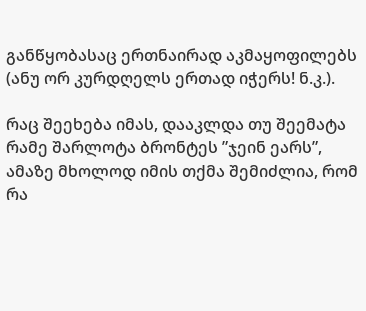განწყობასაც ერთნაირად აკმაყოფილებს (ანუ ორ კურდღელს ერთად იჭერს! ნ.კ.).

რაც შეეხება იმას, დააკლდა თუ შეემატა რამე შარლოტა ბრონტეს ”ჯეინ ეარს”, ამაზე მხოლოდ იმის თქმა შემიძლია, რომ რა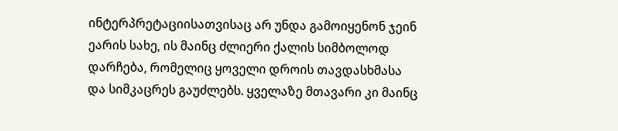ინტერპრეტაციისათვისაც არ უნდა გამოიყენონ ჯეინ ეარის სახე, ის მაინც ძლიერი ქალის სიმბოლოდ დარჩება, რომელიც ყოველი დროის თავდასხმასა და სიმკაცრეს გაუძლებს. ყველაზე მთავარი კი მაინც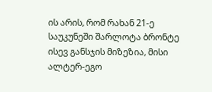ის არის, რომ რახან 21-ე საუკუნეში შარლოტა ბრონტე ისევ განსჯის მიზეზია, მისი ალტერ-ეგო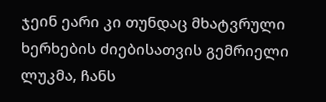ჯეინ ეარი კი თუნდაც მხატვრული ხერხების ძიებისათვის გემრიელი ლუკმა, ჩანს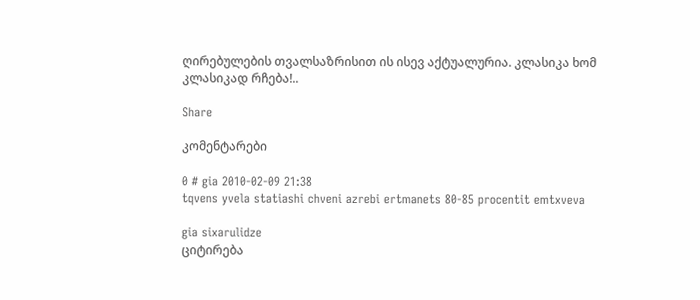ღირებულების თვალსაზრისით ის ისევ აქტუალურია. კლასიკა ხომ კლასიკად რჩება!..

Share

კომენტარები

0 # gia 2010-02-09 21:38
tqvens yvela statiashi chveni azrebi ertmanets 80-85 procentit emtxveva

gia sixarulidze
ციტირება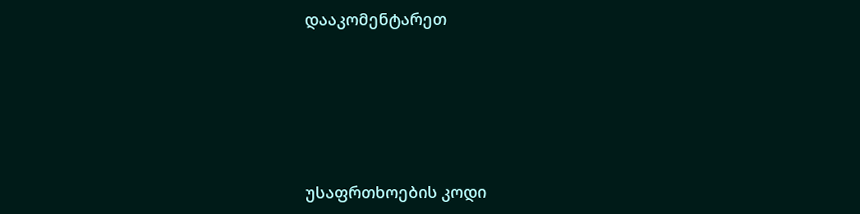დააკომენტარეთ






უსაფრთხოების კოდი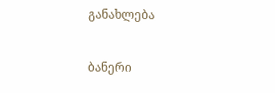განახლება

ბანერი